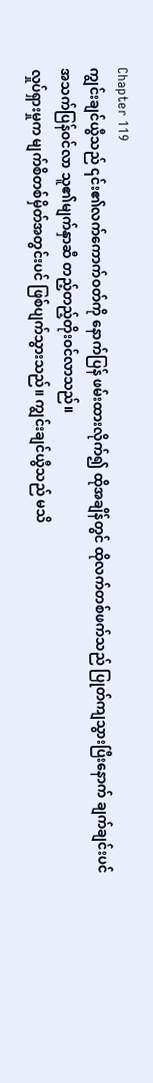Chapter 119
ကျွင်းချင်ယွီသည် ၎င်း၏လက်ကောက်ဝတ်ကို နောက်ပြန် ဖမ်းထားလိုက်၍ ထိုအချိန်တွင် ထိုလက်တစ်ဖက်သည် ပြုတ်ကျသွားပြီးနောက် ချက်ချင်းပင် အသက်ပြန်ဝင်လာ သူ၏မျက်နှာဆီ တည့်တည့်တိုးဝင်လာသည်။
လှုပ်ရှားမှုက မျက်စိတစ်မှိတ်အတွင်းပင် ဖြစ်ပျက်သွားသည်။ ကျွင်းချင်ယွီသည် မသိ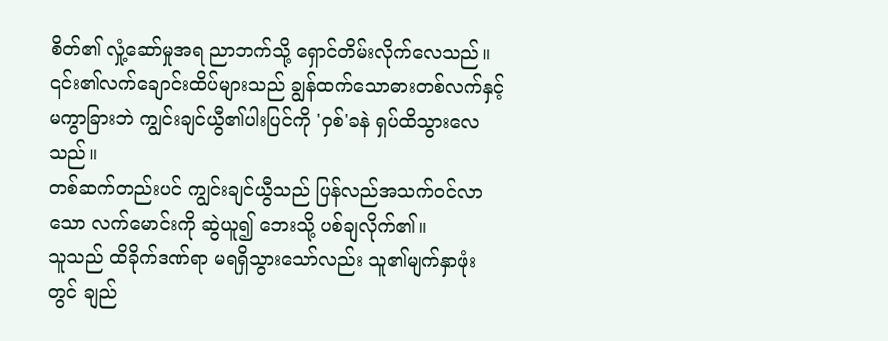စိတ်၏ လှုံ့ဆော်မှုအရ ညာဘက်သို့ ရှောင်တိမ်းလိုက်လေသည်။ ၎င်း၏လက်ချောင်းထိပ်များသည် ချွန်ထက်သောဓားတစ်လက်နှင့် မကွာခြားဘဲ ကျွင်းချင်ယွီ၏ပါးပြင်ကို 'ဝှစ်'ခနဲ ရှပ်ထိသွားလေသည်။
တစ်ဆက်တည်းပင် ကျွင်းချင်ယွီသည် ပြန်လည်အသက်ဝင်လာသော လက်မောင်းကို ဆွဲယူ၍ ဘေးသို့ ပစ်ချလိုက်၏။
သူသည် ထိခိုက်ဒဏ်ရာ မရရှိသွားသော်လည်း သူ၏မျက်နှာဖုံးတွင် ချည်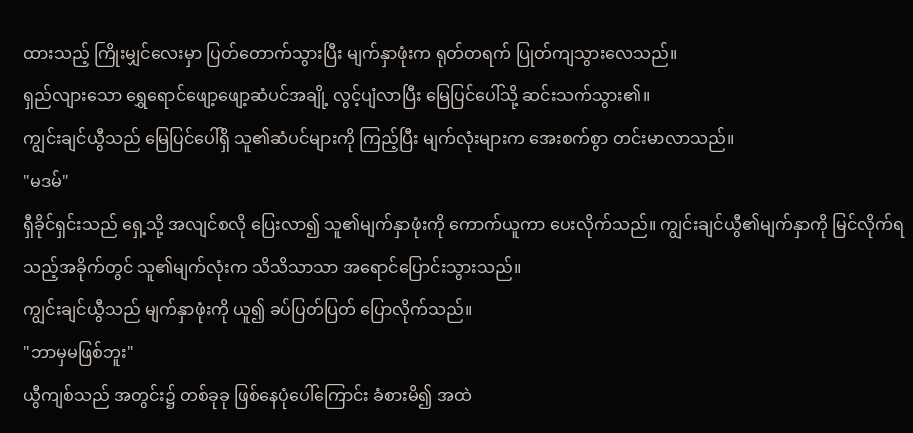ထားသည့် ကြိုးမျှင်လေးမှာ ပြတ်တောက်သွားပြီး မျက်နှာဖုံးက ရုတ်တရက် ပြုတ်ကျသွားလေသည်။
ရှည်လျားသော ရွှေရောင်ဖျော့ဖျော့ဆံပင်အချို့ လွင့်ပျံလာပြီး မြေပြင်ပေါ်သို့ ဆင်းသက်သွား၏။
ကျွင်းချင်ယွီသည် မြေပြင်ပေါ်ရှိ သူ၏ဆံပင်များကို ကြည့်ပြီး မျက်လုံးများက အေးစက်စွာ တင်းမာလာသည်။
"မဒမ်"
ရှီခိုင်ရှင်းသည် ရှေ့သို့ အလျင်စလို ပြေးလာ၍ သူ၏မျက်နှာဖုံးကို ကောက်ယူကာ ပေးလိုက်သည်။ ကျွင်းချင်ယွီ၏မျက်နှာကို မြင်လိုက်ရသည့်အခိုက်တွင် သူ၏မျက်လုံးက သိသိသာသာ အရောင်ပြောင်းသွားသည်။
ကျွင်းချင်ယွီသည် မျက်နှာဖုံးကို ယူ၍ ခပ်ပြတ်ပြတ် ပြောလိုက်သည်။
"ဘာမှမဖြစ်ဘူး"
ယွီကျစ်သည် အတွင်း၌ တစ်ခုခု ဖြစ်နေပုံပေါ်ကြောင်း ခံစားမိ၍ အထဲ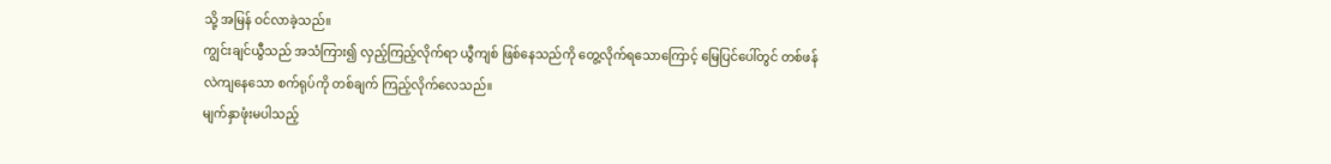သို့ အမြန် ဝင်လာခဲ့သည်။
ကျွင်းချင်ယွီသည် အသံကြား၍ လှည့်ကြည့်လိုက်ရာ ယွီကျစ် ဖြစ်နေသည်ကို တွေ့လိုက်ရသောကြောင့် မြေပြင်ပေါ်တွင် တစ်ဖန် လဲကျနေသော စက်ရုပ်ကို တစ်ချက် ကြည့်လိုက်လေသည်။
မျက်နှာဖုံးမပါသည့်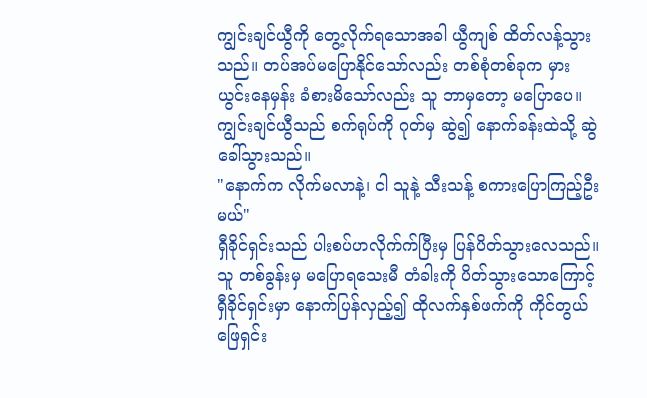ကျွင်းချင်ယွီကို တွေ့လိုက်ရသောအခါ ယွီကျစ် ထိတ်လန့်သွားသည်။ တပ်အပ်မပြောနိုင်သော်လည်း တစ်စုံတစ်ခုက မှားယွင်းနေမှန်း ခံစားမိသော်လည်း သူ ဘာမှတော့ မပြောပေ။
ကျွင်းချင်ယွီသည် စက်ရုပ်ကို ဂုတ်မှ ဆွဲ၍ နောက်ခန်းထဲသို့ ဆွဲခေါ်သွားသည်။
"နောက်က လိုက်မလာနဲ့၊ ငါ သူနဲ့ သီးသန့် စကားပြောကြည့်ဦးမယ်"
ရှီခိုင်ရှင်းသည် ပါးစပ်ဟလိုက်က်ပြီးမှ ပြန်ပိတ်သွားလေသည်။ သူ တစ်ခွန်းမှ မပြောရသေးမီ တံခါးကို ပိတ်သွားသောကြောင့် ရှီခိုင်ရှင်းမှာ နောက်ပြန်လှည့်၍ ထိုလက်နှစ်ဖက်ကို ကိုင်တွယ်ဖြေရှင်း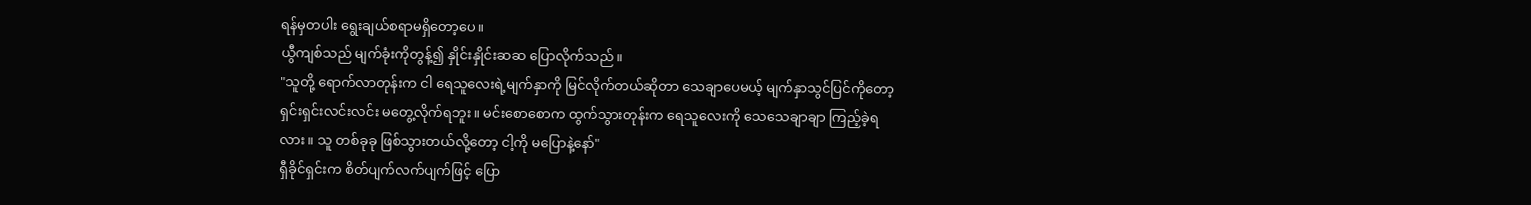ရန်မှတပါး ရွေးချယ်စရာမရှိတော့ပေ။
ယွီကျစ်သည် မျက်ခုံးကိုတွန့်၍ နှိုင်းနှိုင်းဆဆ ပြောလိုက်သည်။
"သူတို့ ရောက်လာတုန်းက ငါ ရေသူလေးရဲ့မျက်နှာကို မြင်လိုက်တယ်ဆိုတာ သေချာပေမယ့် မျက်နှာသွင်ပြင်ကိုတော့ ရှင်းရှင်းလင်းလင်း မတွေ့လိုက်ရဘူး။ မင်းစောစောက ထွက်သွားတုန်းက ရေသူလေးကို သေသေချာချာ ကြည့်ခဲ့ရလား။ သူ တစ်ခုခု ဖြစ်သွားတယ်လို့တော့ ငါ့ကို မပြောနဲ့နော်"
ရှီခိုင်ရှင်းက စိတ်ပျက်လက်ပျက်ဖြင့် ပြော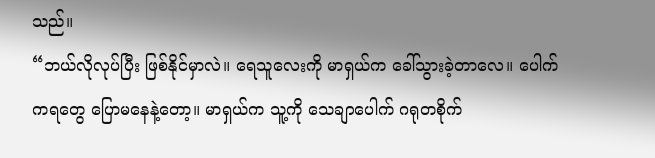သည်။
“ဘယ်လိုလုပ်ပြီး ဖြစ်နိုင်မှာလဲ။ ရေသူလေးကို မာရှယ်က ခေါ်သွားခဲ့တာလေ။ ပေါက်ကရတွေ ပြောမနေနဲ့တော့။ မာရှယ်က သူ့ကို သေချာပေါက် ဂရုတစိုက်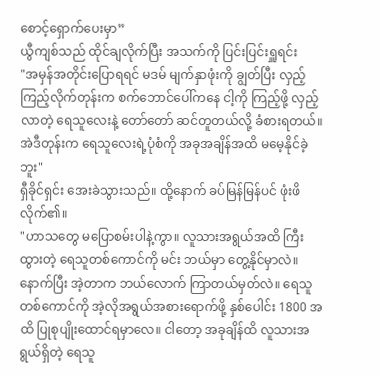စောင့်ရှောက်ပေးမှာ”
ယွီကျစ်သည် ထိုင်ချလိုက်ပြီး အသက်ကို ပြင်းပြင်းရှူရင်း
"အမှန်အတိုင်းပြောရရင် မဒမ် မျက်နှာဖုံးကို ချွတ်ပြီး လှည့်ကြည့်လိုက်တုန်းက စက်ဘောင်ပေါ်ကနေ ငါ့ကို ကြည့်ဖို့ လှည့်လာတဲ့ ရေသူလေးနဲ့ တော်တော် ဆင်တူတယ်လို့ ခံစားရတယ်။ အဲဒီတုန်းက ရေသူလေးရဲ့ပုံစံကို အခုအချိန်အထိ မမေ့နိုင်ခဲ့ဘူး"
ရှီခိုင်ရှင်း အေးခဲသွားသည်။ ထို့နောက် ခပ်မြန်မြန်ပင် ဖုံးဖိလိုက်၏။
"ဟာသတွေ မပြောစမ်းပါနဲ့ကွာ။ လူသားအရွယ်အထိ ကြီးထွားတဲ့ ရေသူတစ်ကောင်ကို မင်း ဘယ်မှာ တွေ့နိုင်မှာလဲ။ နောက်ပြီး အဲ့တာက ဘယ်လောက် ကြာတယ်မှတ်လဲ။ ရေသူတစ်ကောင်ကို အဲ့လိုအရွယ်အစားရောက်ဖို့ နှစ်ပေါင်း 1800 အထိ ပြုစုပျိုးထောင်ရမှာလေ။ ငါတော့ အခုချိန်ထိ လူသားအရွယ်ရှိတဲ့ ရေသူ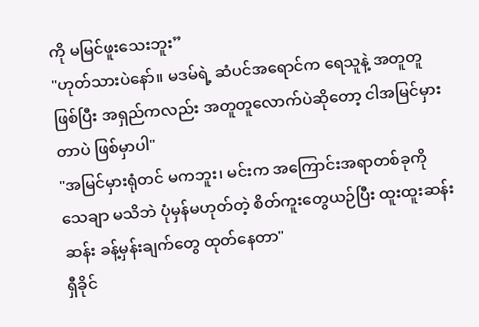ကို မမြင်ဖူးသေးဘူး”
"ဟုတ်သားပဲနော်။ မဒမ်ရဲ့ ဆံပင်အရောင်က ရေသူနဲ့ အတူတူ ဖြစ်ပြီး အရှည်ကလည်း အတူတူလောက်ပဲဆိုတော့ ငါအမြင်မှားတာပဲ ဖြစ်မှာပါ"
"အမြင်မှားရုံတင် မကဘူး၊ မင်းက အကြောင်းအရာတစ်ခုကို သေချာ မသိဘဲ ပုံမှန်မဟုတ်တဲ့ စိတ်ကူးတွေယဉ်ပြီး ထူးထူးဆန်းဆန်း ခန့်မှန်းချက်တွေ ထုတ်နေတာ"
ရှီခိုင်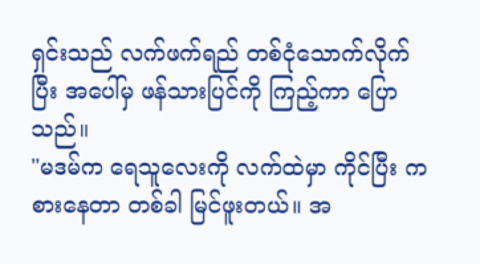ရှင်းသည် လက်ဖက်ရည် တစ်ငုံသောက်လိုက်ပြီး အပေါ်မှ ဖန်သားပြင်ကို ကြည့်ကာ ပြောသည်။
"မဒမ်က ရေသူလေးကို လက်ထဲမှာ ကိုင်ပြီး ကစားနေတာ တစ်ခါ မြင်ဖူးတယ်။ အ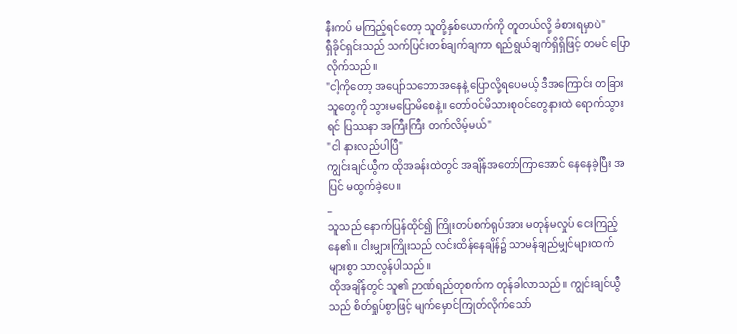နီးကပ် မကြည့်ရင်တော့ သူတို့နှစ်ယောက်ကို တူတယ်လို့ ခံစားရမှာပဲ"
ရှီခိုင်ရှင်းသည် သက်ပြင်းတစ်ချက်ချကာ ရည်ရွယ်ချက်ရှိရှိဖြင့် တမင် ပြောလိုက်သည်။
"ငါ့ကိုတော့ အပျော်သဘောအနေနဲ့ ပြောလို့ရပေမယ့် ဒီအကြောင်း တခြားသူတွေကို သွားမပြောမိစေနဲ့။ တော်ဝင်မိသားစုဝင်တွေနားထဲ ရောက်သွားရင် ပြဿနာ အကြီးကြီး တက်လိမ့်မယ်"
"ငါ နားလည်ပါပြီ"
ကျွင်းချင်ယွီက ထိုအခန်းထဲတွင် အချိန်အတော်ကြာအောင် နေနေခဲ့ပြီး အပြင် မထွက်ခဲ့ပေ။
_
သူသည် နောက်ပြန်ထိုင်၍ ကြိုးတပ်စက်ရုပ်အား မတုန်မလှုပ် ငေးကြည့်နေ၏။ ငါးမျှားကြိုးသည် လင်းထိန်နေချိန်၌ သာမန်ချည်မျှင်များထက် များစွာ သာလွန်ပါသည်။
ထိုအချိန်တွင် သူ၏ ဉာဏ်ရည်တုစက်က တုန်ခါလာသည်။ ကျွင်းချင်ယွီသည် စိတ်ရှုပ်စွာဖြင့် မျက်မှောင်ကြုတ်လိုက်သော်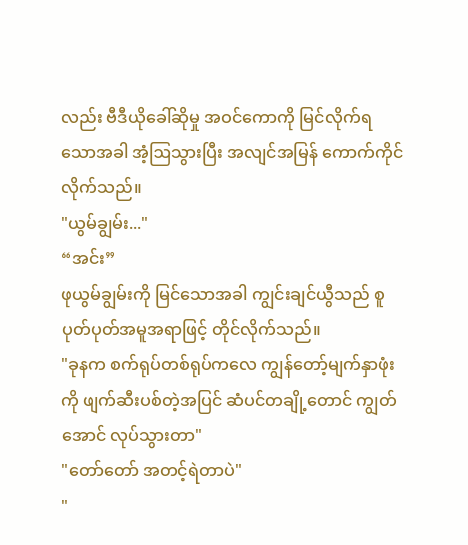လည်း ဗီဒီယိုခေါ်ဆိုမှု အဝင်ကောကို မြင်လိုက်ရသောအခါ အံ့ဩသွားပြီး အလျင်အမြန် ကောက်ကိုင်လိုက်သည်။
"ယွမ်ချွမ်း..."
“အင်း”
ဖုယွမ်ချွမ်းကို မြင်သောအခါ ကျွင်းချင်ယွီသည် စူပုတ်ပုတ်အမူအရာဖြင့် တိုင်လိုက်သည်။
"ခုနက စက်ရုပ်တစ်ရုပ်ကလေ ကျွန်တော့်မျက်နှာဖုံးကို ဖျက်ဆီးပစ်တဲ့အပြင် ဆံပင်တချို့တောင် ကျွတ်အောင် လုပ်သွားတာ"
"တော်တော် အတင့်ရဲတာပဲ"
"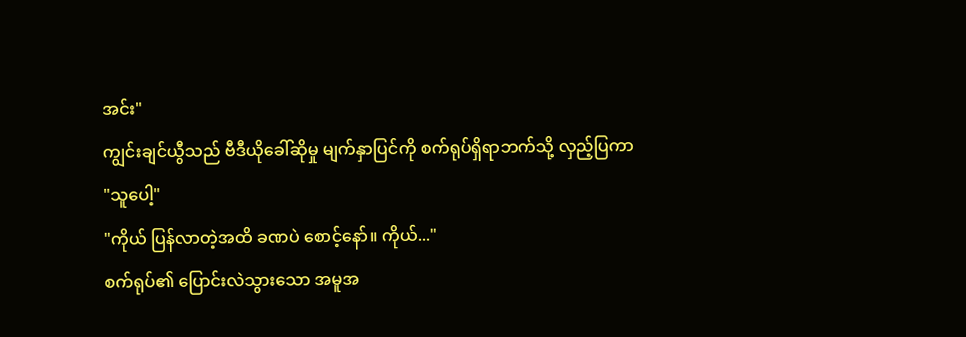အင်း"
ကျွင်းချင်ယွီသည် ဗီဒီယိုခေါ်ဆိုမှု မျက်နှာပြင်ကို စက်ရုပ်ရှိရာဘက်သို့ လှည့်ပြကာ
"သူပေါ့"
"ကိုယ် ပြန်လာတဲ့အထိ ခဏပဲ စောင့်နော်။ ကိုယ်..."
စက်ရုပ်၏ ပြောင်းလဲသွားသော အမူအ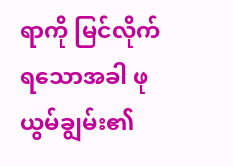ရာကို မြင်လိုက်ရသောအခါ ဖုယွမ်ချွမ်း၏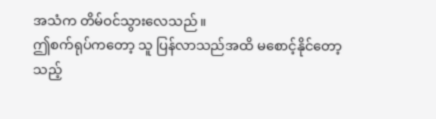အသံက တိမ်ဝင်သွားလေသည်။
ဤစက်ရုပ်ကတော့ သူ ပြန်လာသည်အထိ မစောင့်နိုင်တော့သည့်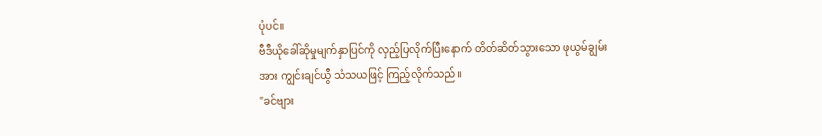ပုံပင်။
ဗီဒီယိုခေါ်ဆိုမှုမျက်နှာပြင်ကို လှည့်ပြလိုက်ပြီးနောက် တိတ်ဆိတ်သွားသော ဖုယွမ်ချွမ်းအား ကျွင်းချင်ယွီ သံသယဖြင့် ကြည့်လိုက်သည်။
"ခင်ဗျား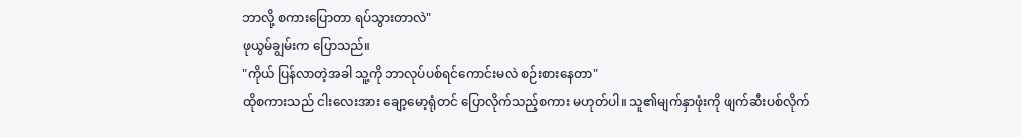ဘာလို့ စကားပြောတာ ရပ်သွားတာလဲ"
ဖုယွမ်ချွမ်းက ပြောသည်။
"ကိုယ် ပြန်လာတဲ့အခါ သူ့ကို ဘာလုပ်ပစ်ရင်ကောင်းမလဲ စဉ်းစားနေတာ"
ထိုစကားသည် ငါးလေးအား ချော့မော့ရုံတင် ပြောလိုက်သည့်စကား မဟုတ်ပါ။ သူ၏မျက်နှာဖုံးကို ဖျက်ဆီးပစ်လိုက်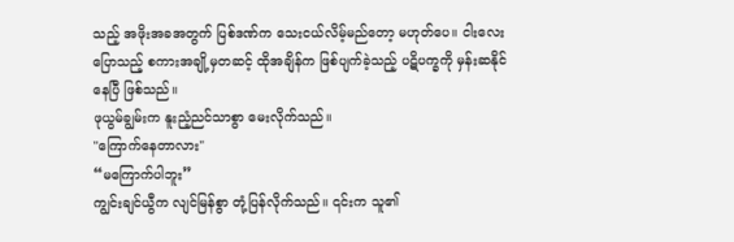သည့် အဖိုးအခအတွက် ပြစ်ဒဏ်က သေးငယ်လိမ့်မည်တော့ မဟုတ်ပေ။ ငါးလေး ပြောသည့် စကားအချို့မှတဆင့် ထိုအချိန်က ဖြစ်ပျက်ခဲ့သည့် ပဋိပက္ခကို မှန်းဆနိုင်နေပြီ ဖြစ်သည်။
ဖုယွမ်ချွမ်းက နူးညံ့ညင်သာစွာ မေးလိုက်သည်။
"ကြောက်နေတာလား"
“မကြောက်ပါဘူး”
ကျွင်းချင်ယွီက လျင်မြန်စွာ တုံ့ပြန်လိုက်သည်။ ၎င်းက သူ၏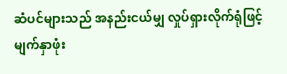ဆံပင်များသည် အနည်းငယ်မျှ လှုပ်ရှားလိုက်ရုံဖြင့် မျက်နှာဖုံး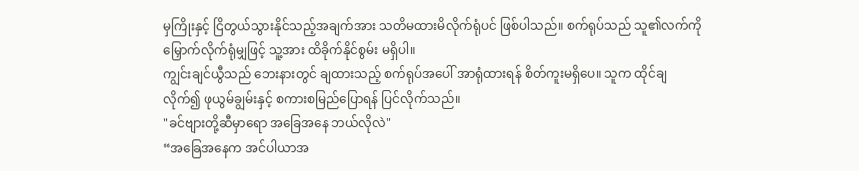မှကြိုးနှင့် ငြိတွယ်သွားနိုင်သည့်အချက်အား သတိမထားမိလိုက်ရုံပင် ဖြစ်ပါသည်။ စက်ရုပ်သည် သူ၏လက်ကို မြှောက်လိုက်ရုံမျှဖြင့် သူ့အား ထိခိုက်နိုင်စွမ်း မရှိပါ။
ကျွင်းချင်ယွီသည် ဘေးနားတွင် ချထားသည့် စက်ရုပ်အပေါ် အာရုံထားရန် စိတ်ကူးမရှိပေ။ သူက ထိုင်ချလိုက်၍ ဖုယွမ်ချွမ်းနှင့် စကားစမြည်ပြောရန် ပြင်လိုက်သည်။
"ခင်ဗျားတို့ဆီမှာရော အခြေအနေ ဘယ်လိုလဲ"
“အခြေအနေက အင်ပါယာအ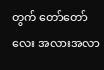တွက် တော်တော်လေး အလားအလာ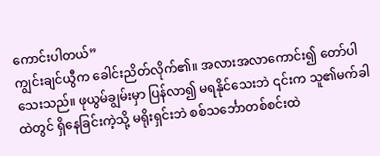ကောင်းပါတယ်”
ကျွင်းချင်ယွီက ခေါင်းညိတ်လိုက်၏။ အလားအလာကောင်း၍ တော်ပါသေးသည်။ ဖုယွမ်ချွမ်းမှာ ပြန်လာ၍ မရနိုင်သေးဘဲ ၎င်းက သူ၏မက်ခါထဲတွင် ရှိနေခြင်းကဲ့သို့ မရိုးရှင်းဘဲ စစ်သင်္ဘောတစ်စင်းထဲ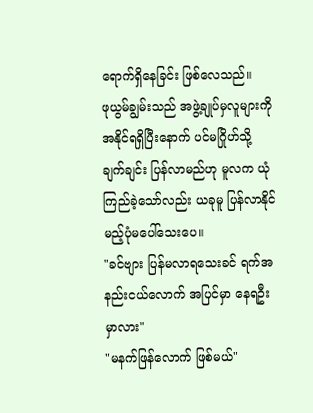ရောက်ရှိနေခြင်း ဖြစ်လေသည်။
ဖုယွမ်ချွမ်းသည် အဖွဲ့ချုပ်မှလူများကို အနိုင်ရရှိပြီးနောက် ပင်မဂြိုဟ်သို့ ချက်ချင်း ပြန်လာမည်ဟု မူလက ယုံကြည်ခဲ့သော်လည်း ယခုမူ ပြန်လာနိုင်မည့်ပုံမပေါ်သေးပေ။
"ခင်ဗျား ပြန်မလာရသေးခင် ရက်အနည်းငယ်လောက် အပြင်မှာ နေရဦးမှာလား"
"မနက်ဖြန်လောက် ဖြစ်မယ်"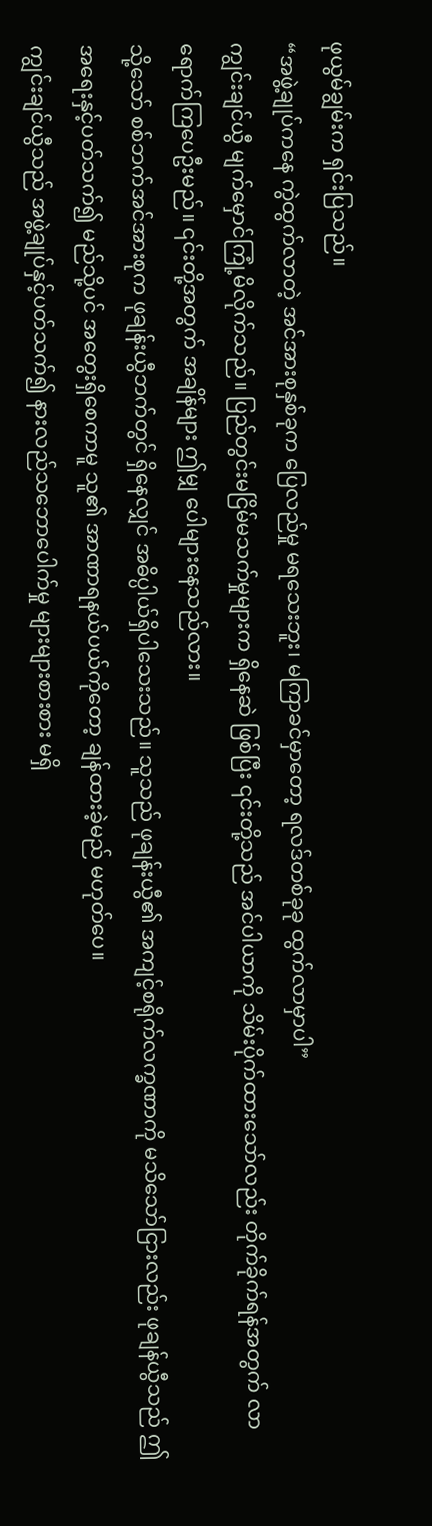ဖုယွမ်ချွမ်းက ရှင်းပြသည်။
“အဖွဲ့ချုပ်ကနေ ကွဲထွက်လာတဲ့ အင်အားစုနှစ်ခုက ပြေလည်မှု မရသေးဘူး၊ မကြာခင်မှာတော့ ရလဒ်တစ်ခုခု ထွက်လာမှာပါ”
ကျွင်းချင်ယွီ မျက်မှောင်ကြုံ့မိလိုက်သည်။ ပြည်တွင်းမငြိမ်မသက်မှုများက ရှိနေဆဲ ဖြစ်ပြီး ၎င်းတို့သည် အင်ပါယာကို သိမ်းပိုက်ထားသော်လည်း တိုက်ခိုက်ရန်အတွက် လာရောက်ကြပေဦးမည်။ ၎င်းတို့အတွက် အချိန်များ ဤမျှ ပေါများနေသည်လား။
သို့သော် စစ်ဘက်အင်အားစုက ဖုချန်းယွီဘက်တွင် ရှိနေလျှင် အဓိပ္ပါယ်ရှိပါသေးသည်။ သူသည် ဖုချန်းယွီ၏ အကျင့်စရိုက်လက္ခဏာကို မသိသော်ငြားလည်း ဖုချန်ယွီသည် ဤအရေးနှင့်ပတ်သက်၍ မည်သို့ပင် အတွေးရှိစေကာမူ သူ၏ အာဏာရနယ်ပယ်ကိုတော့ ချန်ထားခဲ့မည် မဟုတ်ပေ။
ကျွင်းချင်ယွီသည် အဖွဲ့ချုပ်နှင့်ပတ်သက်၍ နားလည်သဘောပေါက်မှု များများစားစား မရှိ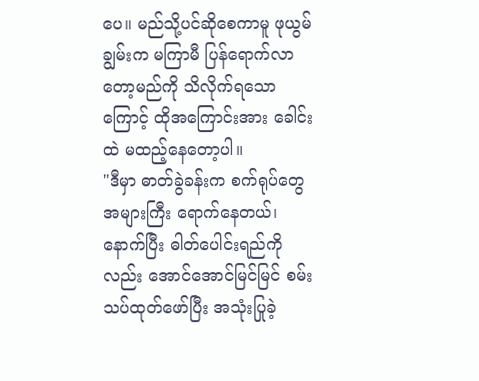ပေ။ မည်သို့ပင်ဆိုစေကာမူ ဖုယွမ်ချွမ်းက မကြာမီ ပြန်ရောက်လာတော့မည်ကို သိလိုက်ရသောကြောင့် ထိုအကြောင်းအား ခေါင်းထဲ မထည့်နေတော့ပါ။
"ဒီမှာ ဓာတ်ခွဲခန်းက စက်ရုပ်တွေ အများကြီး ရောက်နေတယ်၊ နောက်ပြီး ဓါတ်ပေါင်းရည်ကိုလည်း အောင်အောင်မြင်မြင် စမ်းသပ်ထုတ်ဖော်ပြီး အသုံးပြုခဲ့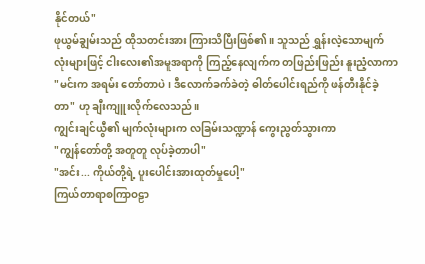နိုင်တယ်"
ဖုယွမ်ချွမ်းသည် ထိုသတင်းအား ကြားသိပြီးဖြစ်၏။ သူသည် ရွှန်းလဲ့သောမျက်လုံးများဖြင့် ငါးလေး၏အမူအရာကို ကြည့်နေလျက်က တဖြည်းဖြည်း နူးညံ့လာကာ "မင်းက အရမ်း တော်တာပဲ၊ ဒီလောက်ခက်ခဲတဲ့ ဓါတ်ပေါင်းရည်ကို ဖန်တီးနိုင်ခဲ့တာ" ဟု ချီးကျူးလိုက်လေသည်။
ကျွင်းချင်ယွီ၏ မျက်လုံးများက လခြမ်းသဏ္ဍာန် ကွေးညွတ်သွားကာ
"ကျွန်တော်တို့ အတူတူ လုပ်ခဲ့တာပါ"
"အင်း... ကိုယ်တို့ရဲ့ ပူးပေါင်းအားထုတ်မှုပေါ့"
ကြယ်တာရာစကြာဝဠာ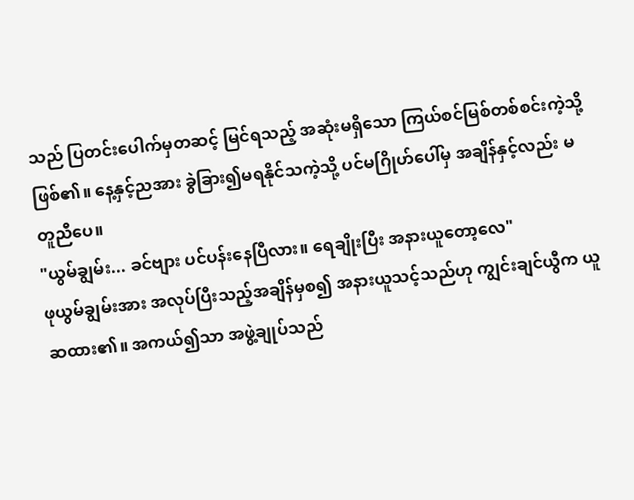သည် ပြတင်းပေါက်မှတဆင့် မြင်ရသည့် အဆုံးမရှိသော ကြယ်စင်မြစ်တစ်စင်းကဲ့သို့ ဖြစ်၏။ နေ့နှင့်ညအား ခွဲခြား၍မရနိုင်သကဲ့သို့ ပင်မဂြိုဟ်ပေါ်မှ အချိန်နှင့်လည်း မတူညီပေ။
"ယွမ်ချွမ်း... ခင်ဗျား ပင်ပန်းနေပြီလား။ ရေချိုးပြီး အနားယူတော့လေ"
ဖုယွမ်ချွမ်းအား အလုပ်ပြီးသည့်အချိန်မှစ၍ အနားယူသင့်သည်ဟု ကျွင်းချင်ယွီက ယူဆထား၏။ အကယ်၍သာ အဖွဲ့ချုပ်သည်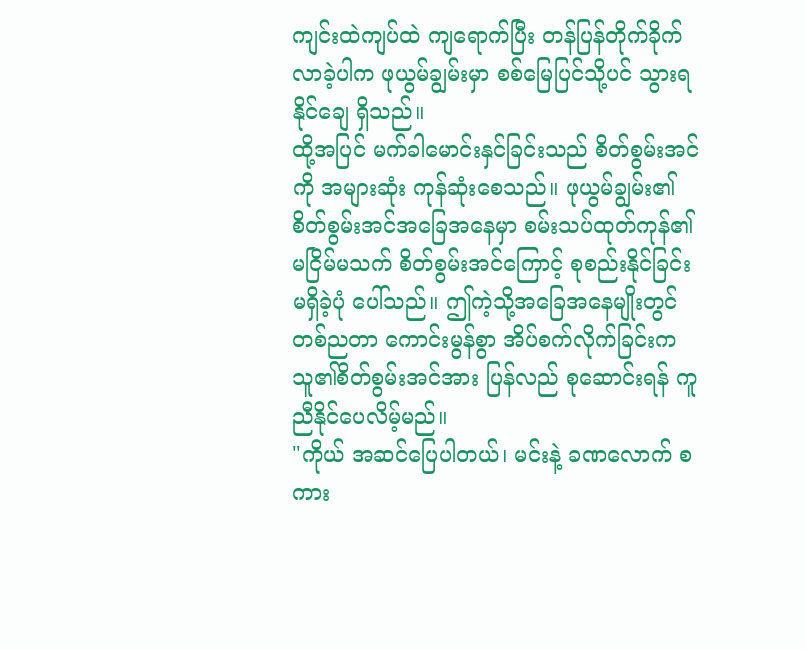ကျင်းထဲကျပ်ထဲ ကျရောက်ပြီး တန်ပြန်တိုက်ခိုက်လာခဲ့ပါက ဖုယွမ်ချွမ်းမှာ စစ်မြေပြင်သို့ပင် သွားရနိုင်ချေ ရှိသည်။
ထို့အပြင် မက်ခါမောင်းနှင်ခြင်းသည် စိတ်စွမ်းအင်ကို အများဆုံး ကုန်ဆုံးစေသည်။ ဖုယွမ်ချွမ်း၏ စိတ်စွမ်းအင်အခြေအနေမှာ စမ်းသပ်ထုတ်ကုန်၏ မငြိမ်မသက် စိတ်စွမ်းအင်ကြောင့် စုစည်းနိုင်ခြင်း မရှိခဲ့ပုံ ပေါ်သည်။ ဤကဲ့သို့အခြေအနေမျိုးတွင် တစ်ညတာ ကောင်းမွန်စွာ အိပ်စက်လိုက်ခြင်းက သူ၏စိတ်စွမ်းအင်အား ပြန်လည် စုဆောင်းရန် ကူညီနိုင်ပေလိမ့်မည်။
"ကိုယ် အဆင်ပြေပါတယ်၊ မင်းနဲ့ ခဏလောက် စကား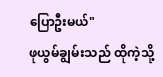ပြောဦးမယ်"
ဖုယွမ်ချွမ်းသည် ထိုကဲ့သို့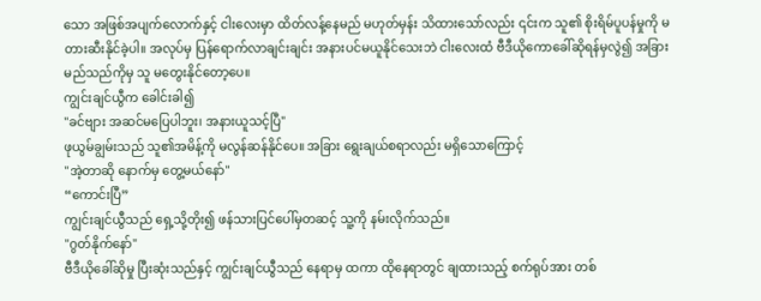သော အဖြစ်အပျက်လောက်နှင့် ငါးလေးမှာ ထိတ်လန့်နေမည် မဟုတ်မှန်း သိထားသော်လည်း ၎င်းက သူ၏ စိုးရိမ်ပူပန်မှုကို မတားဆီးနိုင်ခဲ့ပါ။ အလုပ်မှ ပြန်ရောက်လာချင်းချင်း အနားပင်မယူနိုင်သေးဘဲ ငါးလေးထံ ဗီဒီယိုကောခေါ်ဆိုရန်မှလွဲ၍ အခြား မည်သည်ကိုမှ သူ မတွေးနိုင်တော့ပေ။
ကျွင်းချင်ယွီက ခေါင်းခါ၍
"ခင်ဗျား အဆင်မပြေပါဘူး၊ အနားယူသင့်ပြီ"
ဖုယွမ်ချွမ်းသည် သူ၏အမိန့်ကို မလွန်ဆန်နိုင်ပေ။ အခြား ရွေးချယ်စရာလည်း မရှိသောကြောင့်
"အဲ့တာဆို နောက်မှ တွေ့မယ်နော်"
“ကောင်းပြီ”
ကျွင်းချင်ယွီသည် ရှေ့သို့တိုး၍ ဖန်သားပြင်ပေါ်မှတဆင့် သူ့ကို နမ်းလိုက်သည်။
"ဂွတ်နိုက်နော်"
ဗီဒီယိုခေါ်ဆိုမှု ပြီးဆုံးသည်နှင့် ကျွင်းချင်ယွီသည် နေရာမှ ထကာ ထိုနေရာတွင် ချထားသည့် စက်ရုပ်အား တစ်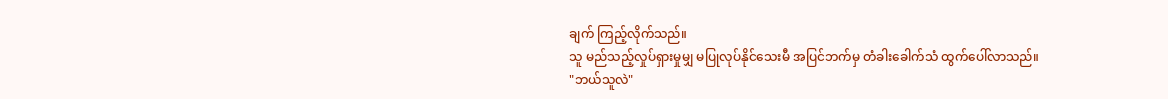ချက် ကြည့်လိုက်သည်။
သူ မည်သည့်လှုပ်ရှားမှုမျှ မပြုလုပ်နိုင်သေးမီ အပြင်ဘက်မှ တံခါးခေါက်သံ ထွက်ပေါ်လာသည်။
"ဘယ်သူလဲ"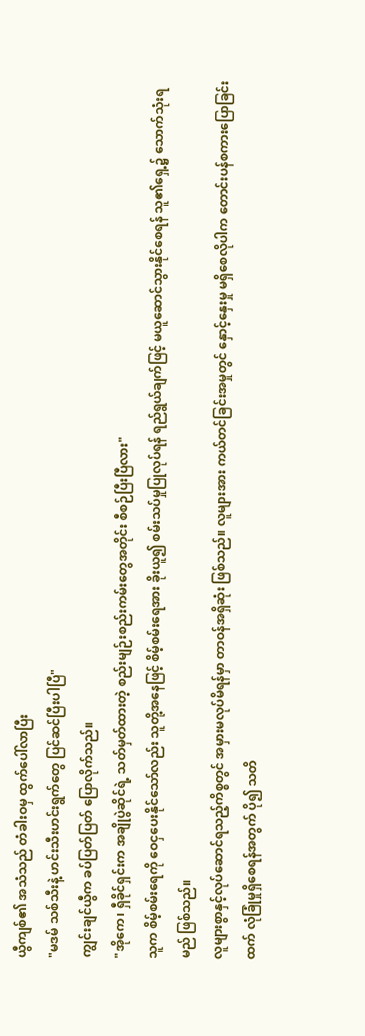ယွီကျစ်၏ အသံသည် တံခါးဝမှ ထွက်ပေါ်လာပြီး
"မဒမ် သစ်သီးနဲ့ ဟင်းသီးဟင်းရွက်တွေ ပြင်ဆင်ပြီးပါပြီ"
ကျွင်းချင်ယွီက ခပ်ပြတ်ပြတ် ပြောလိုက်သည်။
"အိုကေ၊ ရှီခိုင်ရှင်းက အချိုပွဲဆိုင်ရဲ့ သတ်မှတ်ထားတဲ့ စည်းမျဉ်းစည်းကမ်းတွေအတိုင်း စီစဉ်ပြီးပြီလား"
သူက စိမ့်စမ်းရေကို ဝေငှပေးနိုင်သော်လည်း သူတို့အနေဖြင့် စိမ့်စမ်းရေအား ခိုးယူ၍ စမ်းသပ်မှုပြုလုပ်ရန် ရည်ရွယ်ချက်ဖြင့် မယူဆောင်သွားနိုင်စေရန် သူ၏ရှေ့၌ သောက်သုံးရမည် ဖြစ်သည်။
လူများစွာနှင့်လုပ်ဆောင်ရသည့်ကိစ္စတွင် အမှားမလုပ်မိရန်မှာ တာဝန်အရှိဆုံး ဖြစ်သည်။ လူများအား ကယ်တင်ခြင်းအမှုတွင် နှောင့်နှေးမှု မရှိစေလိုပါက တောင်းပန်စကားပြောခြင်းထက် လုံခြုံမှုရှိစေရန်အတွက် ပို၍ သတိ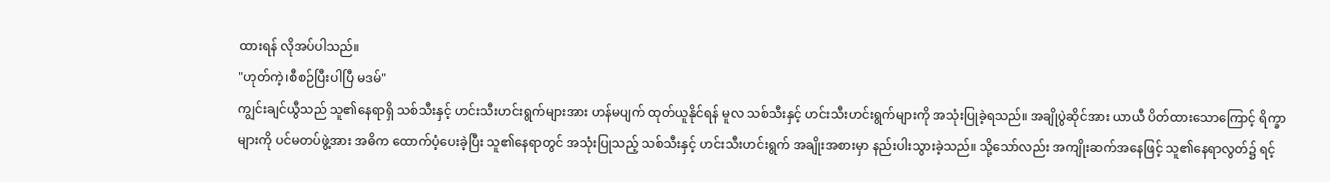ထားရန် လိုအပ်ပါသည်။
"ဟုတ်ကဲ့၊စီစဉ်ပြီးပါပြီ မဒမ်"
ကျွင်းချင်ယွီသည် သူ၏နေရာရှိ သစ်သီးနှင့် ဟင်းသီးဟင်းရွက်များအား ဟန်မပျက် ထုတ်ယူနိုင်ရန် မူလ သစ်သီးနှင့် ဟင်းသီးဟင်းရွက်များကို အသုံးပြုခဲ့ရသည်။ အချိုပွဲဆိုင်အား ယာယီ ပိတ်ထားသောကြောင့် ရိက္ခာများကို ပင်မတပ်ဖွဲ့အား အဓိက ထောက်ပံ့ပေးခဲ့ပြီး သူ၏နေရာတွင် အသုံးပြုသည့် သစ်သီးနှင့် ဟင်းသီးဟင်းရွက် အချိုးအစားမှာ နည်းပါးသွားခဲ့သည်။ သို့သော်လည်း အကျိုးဆက်အနေဖြင့် သူ၏နေရာလွတ်၌ ရင့်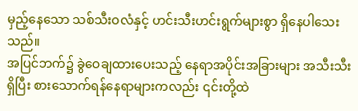မှည့်နေသော သစ်သီးဝလံနှင့် ဟင်းသီးဟင်းရွက်များစွာ ရှိနေပါသေးသည်။
အပြင်ဘက်၌ ခွဲဝေချထားပေးသည့် နေရာအပိုင်းအခြားများ အသီးသီးရှိပြီး စားသောက်ရန်နေရာများကလည်း ၎င်းတို့ထဲ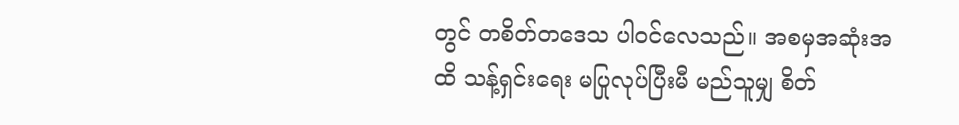တွင် တစိတ်တဒေသ ပါဝင်လေသည်။ အစမှအဆုံးအထိ သန့်ရှင်းရေး မပြုလုပ်ပြီးမီ မည်သူမျှ စိတ်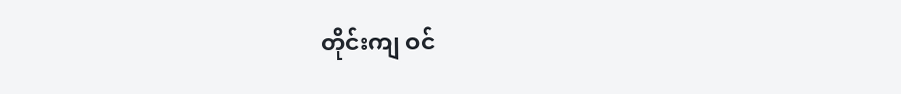တိုင်းကျ ဝင်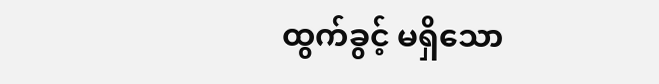ထွက်ခွင့် မရှိသော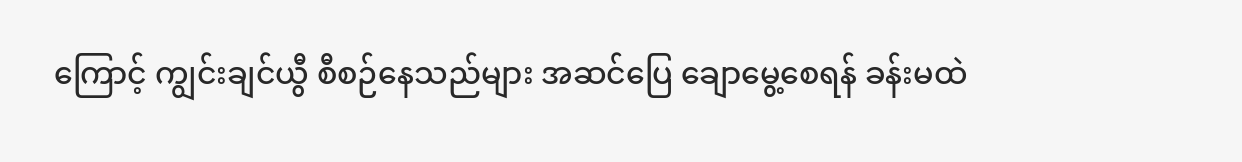ကြောင့် ကျွင်းချင်ယွီ စီစဉ်နေသည်များ အဆင်ပြေ ချောမွေ့စေရန် ခန်းမထဲ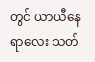တွင် ယာယီနေရာလေး သတ်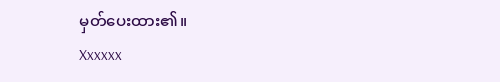မှတ်ပေးထား၏။
Xxxxxx